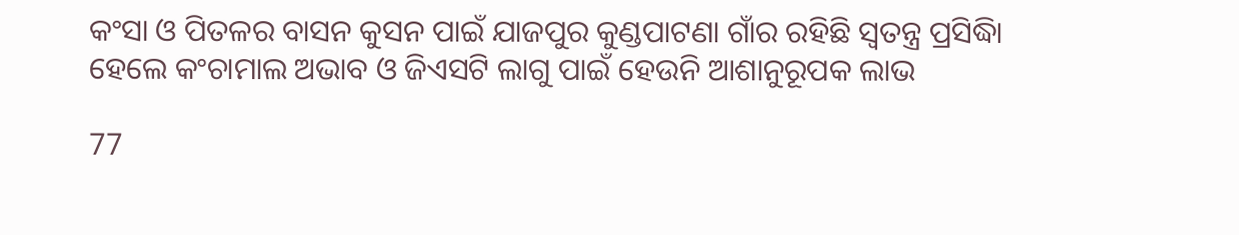କଂସା ଓ ପିତଳର ବାସନ କୁସନ ପାଇଁ ଯାଜପୁର କୁଣ୍ଡପାଟଣା ଗାଁର ରହିଛି ସ୍ୱତନ୍ତ୍ର ପ୍ରସିଦ୍ଧିା ହେଲେ କଂଚାମାଲ ଅଭାବ ଓ ଜିଏସଟି ଲାଗୁ ପାଇଁ ହେଉନି ଆଶାନୁରୂପକ ଲାଭ

77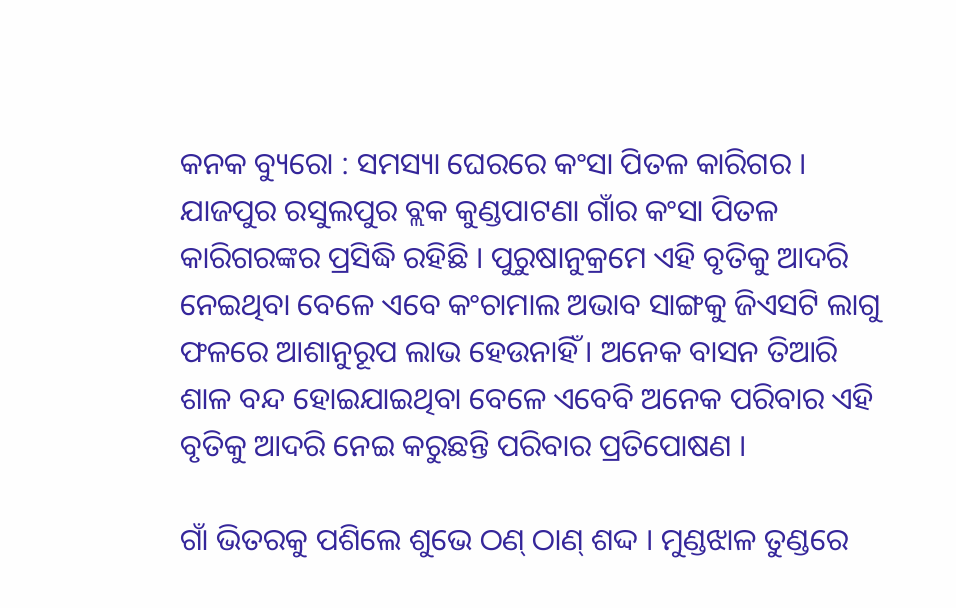କନକ ବ୍ୟୁରୋ : ସମସ୍ୟା ଘେରରେ କଂସା ପିତଳ କାରିଗର । ଯାଜପୁର ରସୁଲପୁର ବ୍ଲକ କୁଣ୍ଡପାଟଣା ଗାଁର କଂସା ପିତଳ କାରିଗରଙ୍କର ପ୍ରସିଦ୍ଧି ରହିଛି । ପୁରୁଷାନୁକ୍ରମେ ଏହି ବୃତିକୁ ଆଦରି ନେଇଥିବା ବେଳେ ଏବେ କଂଚାମାଲ ଅଭାବ ସାଙ୍ଗକୁ ଜିଏସଟି ଲାଗୁ ଫଳରେ ଆଶାନୁରୂପ ଲାଭ ହେଉନାହିଁ । ଅନେକ ବାସନ ତିଆରି ଶାଳ ବନ୍ଦ ହୋଇଯାଇଥିବା ବେଳେ ଏବେବି ଅନେକ ପରିବାର ଏହି ବୃତିକୁ ଆଦରି ନେଇ କରୁଛନ୍ତି ପରିବାର ପ୍ରତିପୋଷଣ ।

ଗାଁ ଭିତରକୁ ପଶିଲେ ଶୁଭେ ଠଣ୍ ଠାଣ୍ ଶଦ୍ଦ । ମୁଣ୍ଡଝାଳ ତୁଣ୍ଡରେ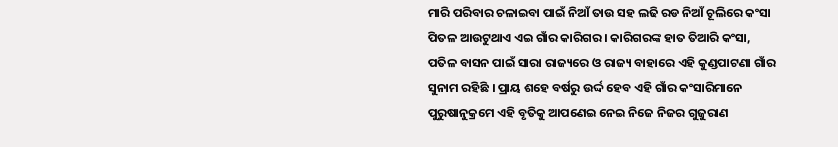ମାରି ପରିବାର ଚଳାଇବା ପାଇଁ ନିଆଁ ତାଉ ସହ ଲଢି ରଡ ନିଆଁ ଚୂଲିରେ କଂସା ପିତଳ ଆଉଟୁଥାଏ ଏଇ ଗାଁର କାରିଗର । କାରିଗରଙ୍କ ହାତ ତିଆରି କଂସା, ପତିଳ ବାସନ ପାଇଁ ସାରା ରାଜ୍ୟରେ ଓ ରାଜ୍ୟ ବାହାରେ ଏହି କୁଣ୍ଡପାଟଣା ଗାଁର ସୁନାମ ରହିଛି । ପ୍ରାୟ ଶହେ ବର୍ଷରୁ ଉର୍ଦ୍ଦ ହେବ ଏହି ଗାଁର କଂସାରିମାନେ ପୁରୁଷାନୁକ୍ରମେ ଏହି ବୃତିକୁ ଆପଣେଇ ନେଇ ନିଜେ ନିଜର ଗୁଜୁରାଣ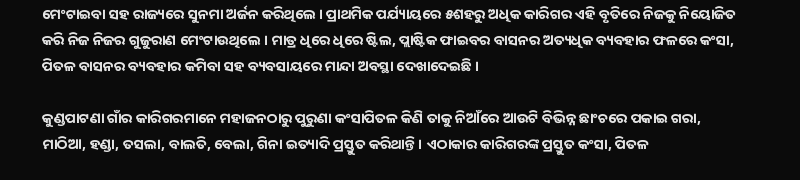ମେଂଟାଇବା ସହ ରାଜ୍ୟରେ ସୁନମା ଅର୍ଜନ କରିଥିଲେ । ପ୍ରାଥମିକ ପର୍ଯ୍ୟାୟରେ ୫ଶହରୁ ଅଧିକ କାରିଗର ଏହି ବୃତିରେ ନିଜକୁ ନିୟୋଜିତ କରି ନିଜ ନିଜର ଗୁଜୁରାଣ ମେଂଟାଉଥିଲେ । ମାତ୍ର ଧିରେ ଧିରେ ଷ୍ଟିଲ, ପ୍ଲାଷ୍ଟିକ ଫାଇବର ବାସନର ଅତ୍ୟଧିକ ବ୍ୟବହାର ଫଳରେ କଂସା, ପିତଳ ବାସନର ବ୍ୟବହାର କମିବା ସହ ବ୍ୟବସାୟରେ ମାନ୍ଦା ଅବସ୍ଥା ଦେଖାଦେଇଛି ।

କୁଣ୍ଡପାଟଣା ଗାଁର କାରିଗରମାନେ ମହାଜନଠାରୁ ପୁରୁଣା କଂସାପିତଳ କିଣି ତାକୁ ନିଆଁରେ ଆଉଟି ବିଭିନ୍ନ ଛାଂଚରେ ପକାଇ ଗରା, ମାଠିଆ, ହଣ୍ଡା, ତସଲା, ବାଲତି, ବେଲା, ଗିନା ଇତ୍ୟାଦି ପ୍ରସ୍ତୁତ କରିଥାନ୍ତି । ଏଠାକାର କାରିଗରଙ୍କ ପ୍ରସ୍ତୁତ କଂସା, ପିତଳ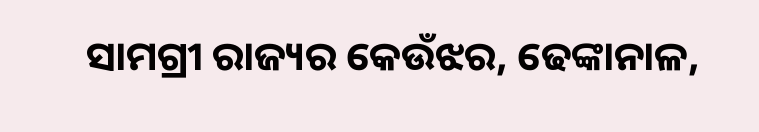ସାମଗ୍ରୀ ରାଜ୍ୟର କେଉଁଝର, ଢେଙ୍କାନାଳ,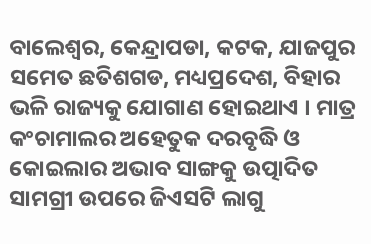ବାଲେଶ୍ୱର, କେନ୍ଦ୍ରାପଡା, କଟକ, ଯାଜପୁର ସମେତ ଛତିଶଗଡ, ମଧ୍ୟପ୍ରଦେଶ, ବିହାର ଭଳି ରାଜ୍ୟକୁ ଯୋଗାଣ ହୋଇଥାଏ । ମାତ୍ର କଂଚାମାଲର ଅହେତୁକ ଦରବୃଦ୍ଧି ଓ କୋଇଲାର ଅଭାବ ସାଙ୍ଗକୁ ଉତ୍ପାଦିତ ସାମଗ୍ରୀ ଉପରେ ଜିଏସଟି ଲାଗୁ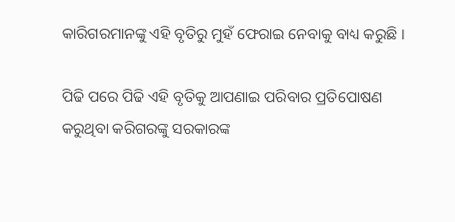କାରିଗରମାନଙ୍କୁ ଏହି ବୃତିରୁ ମୁହଁ ଫେରାଇ ନେବାକୁ ବାଧ୍ୟ କରୁଛି ।

ପିଢି ପରେ ପିଢି ଏହି ବୃତିକୁ ଆପଣାଇ ପରିବାର ପ୍ରତିପୋଷଣ କରୁଥିବା କରିଗରଙ୍କୁ ସରକାରଙ୍କ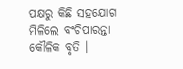ପକ୍ଷରୁ କିଛି ସହଯୋଗ ମିଳିଲେ ବଂଚିପାରନ୍ତା କୌଳିକ ବୃତି ।